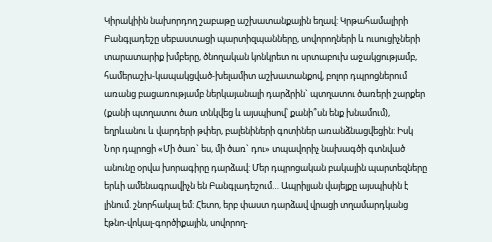Կիրակիին նախորդող շաբաթը աշխատանքային եղավ: Կրթահամալիրի Բանգլադեշը սեբաստացի պարտիզպանները, սովորողների և ուսուցիչների տարատարիք խմբերը, ծնողական կոնկրետ ու սրտաբուխ աջակցությամբ, համերաշխ-կապակցված-խելամիտ աշխատանքով, բոլոր դպրոցներում առանց բացառությամբ ներկայանալի դարձրին` պտղատու ծառերի շարքեր (քանի պտղատու ծառ տնկվեց և այսպիսով՝ քանի՞սն ենք խնամում), եղրևանու և վարդերի թփեր, բալենիների գոտիներ առանձնացվեցին: Իսկ Նոր դպրոցի «Մի ծառ` ես, մի ծառ` դու» տպավորիչ նախագծի գտնված անունը օրվա խորագիրը դարձավ: Մեր դպրոցական բակային պարտեզները երևի ամենագրավիչն են Բանգլադեշում… Ապրիլյան վայելքը այսպիսին է լինում. շնորհակալ եմ: Հետո, երբ փաստ դարձավ վրացի տղամարդկանց էթնո-վոկալ-գործիքային, սովորող-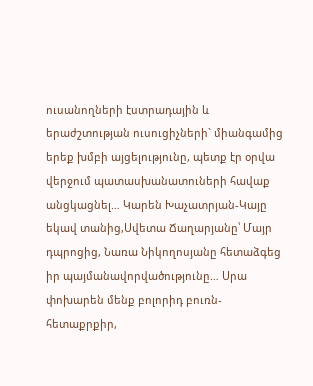ուսանողների էստրադային և երաժշտության ուսուցիչների` միանգամից երեք խմբի այցելությունը, պետք էր օրվա վերջում պատասխանատուների հավաք անցկացնել… Կարեն Խաչատրյան-Կայը եկավ տանից,Սվետա Ճաղարյանը՝ Մայր դպրոցից, Նառա Նիկողոսյանը հետաձգեց իր պայմանավորվածությունը… Սրա փոխարեն մենք բոլորիդ բուռն-հետաքրքիր,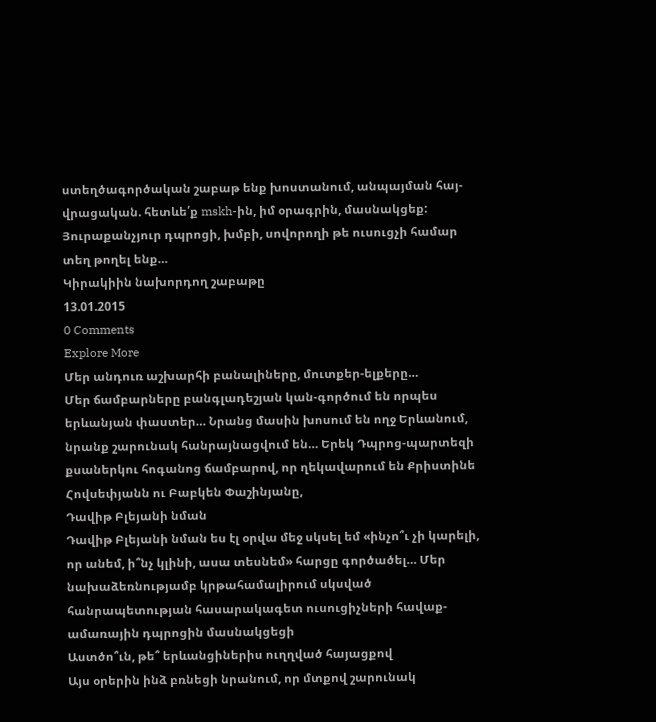ստեղծագործական շաբաթ ենք խոստանում, անպայման հայ-վրացական. հետևե՛ք mskh-ին, իմ օրագրին, մասնակցեք: Յուրաքանչյուր դպրոցի, խմբի, սովորողի թե ուսուցչի համար տեղ թողել ենք…
Կիրակիին նախորդող շաբաթը
13.01.2015
0 Comments
Explore More
Մեր անդուռ աշխարհի բանալիները, մուտքեր-ելքերը…
Մեր ճամբարները բանգլադեշյան կան-գործում են որպես երևանյան փաստեր… Նրանց մասին խոսում են ողջ Երևանում, նրանք շարունակ հանրայնացվում են… Երեկ Դպրոց-պարտեզի քսաներկու հոգանոց ճամբարով, որ ղեկավարում են Քրիստինե Հովսեփյանն ու Բաբկեն Փաշինյանը,
Դավիթ Բլեյանի նման
Դավիթ Բլեյանի նման ես էլ օրվա մեջ սկսել եմ «ինչո՞ւ չի կարելի, որ անեմ, ի՞նչ կլինի, ասա տեսնեմ» հարցը գործածել… Մեր նախաձեռնությամբ կրթահամալիրում սկսված հանրապետության հասարակագետ ուսուցիչների հավաք-ամառային դպրոցին մասնակցեցի
Աստծո՞ւն, թե՞ երևանցիներիս ուղղված հայացքով
Այս օրերին ինձ բռնեցի նրանում, որ մտքով շարունակ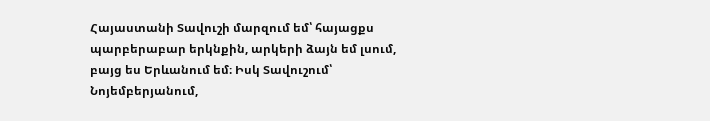Հայաստանի Տավուշի մարզում եմ՝ հայացքս պարբերաբար երկնքին, արկերի ձայն եմ լսում, բայց ես Երևանում եմ։ Իսկ Տավուշում՝ Նոյեմբերյանում,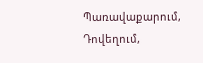Պառավաքարում, Դովեղում,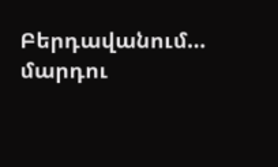Բերդավանում… մարդու